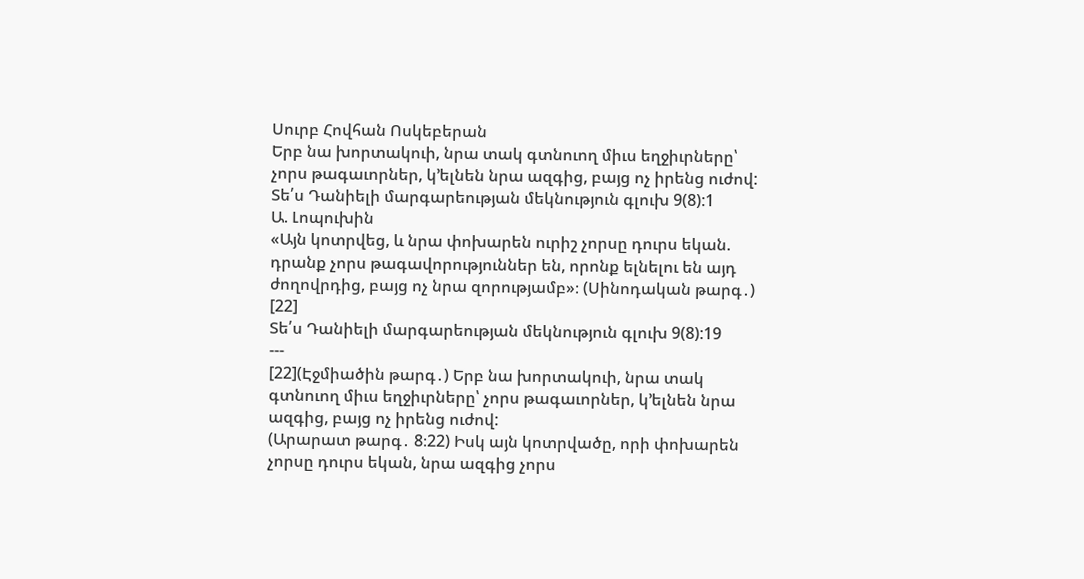Սուրբ Հովհան Ոսկեբերան
Երբ նա խորտակուի, նրա տակ գտնուող միւս եղջիւրները՝ չորս թագաւորներ, կ՚ելնեն նրա ազգից, բայց ոչ իրենց ուժով:
Տե՛ս Դանիելի մարգարեության մեկնություն գլուխ 9(8):1
Ա. Լոպուխին
«Այն կոտրվեց, և նրա փոխարեն ուրիշ չորսը դուրս եկան. դրանք չորս թագավորություններ են, որոնք ելնելու են այդ ժողովրդից, բայց ոչ նրա զորությամբ»։ (Սինոդական թարգ․) [22]
Տե՛ս Դանիելի մարգարեության մեկնություն գլուխ 9(8):19
---
[22](Էջմիածին թարգ․) Երբ նա խորտակուի, նրա տակ գտնուող միւս եղջիւրները՝ չորս թագաւորներ, կ՚ելնեն նրա ազգից, բայց ոչ իրենց ուժով:
(Արարատ թարգ․ 8։22) Իսկ այն կոտրվածը, որի փոխարեն չորսը դուրս եկան, նրա ազգից չորս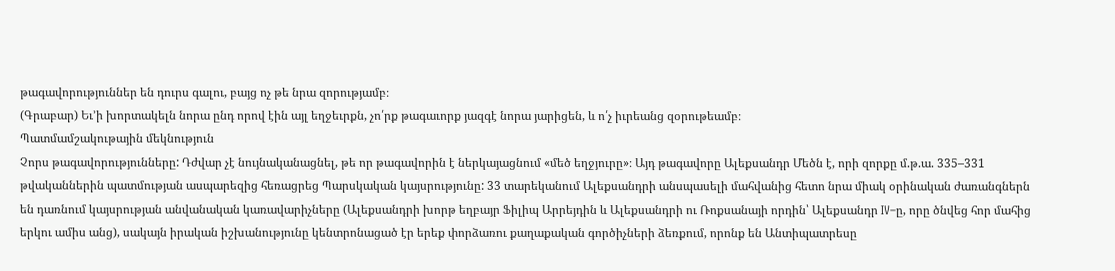թագավորություններ են դուրս գալու, բայց ոչ թե նրա զորությամբ։
(Գրաբար) Եւ’ի խորտակելն նորա ընդ որով էին այլ եղջեւրքն, չո՛րք թագաւորք յազգէ նորա յարիցեն, և ո՛չ իւրեանց զօրութեամբ։
Պատմամշակութային մեկնություն
Չորս թագավորությունները: Դժվար չէ նույնականացնել, թե որ թագավորին է ներկայացնում «մեծ եղջյուրը»։ Այդ թագավորը Ալեքսանդր Մեծն է, որի զորքը մ.թ.ա. 335–331 թվականներին պատմության ասպարեզից հեռացրեց Պարսկական կայսրությունը: 33 տարեկանում Ալեքսանդրի անսպասելի մահվանից հետո նրա միակ օրինական ժառանգներն են դառնում կայսրության անվանական կառավարիչները (Ալեքսանդրի խորթ եղբայր Ֆիլիպ Արրեյդին և Ալեքսանդրի ու Ռոքսանայի որդին՝ Ալեքսանդր IV–ը, որը ծնվեց հոր մահից երկու ամիս անց), սակայն իրական իշխանությունը կենտրոնացած էր երեք փորձառու քաղաքական գործիչների ձեռքում, որոնք են Անտիպատրեսը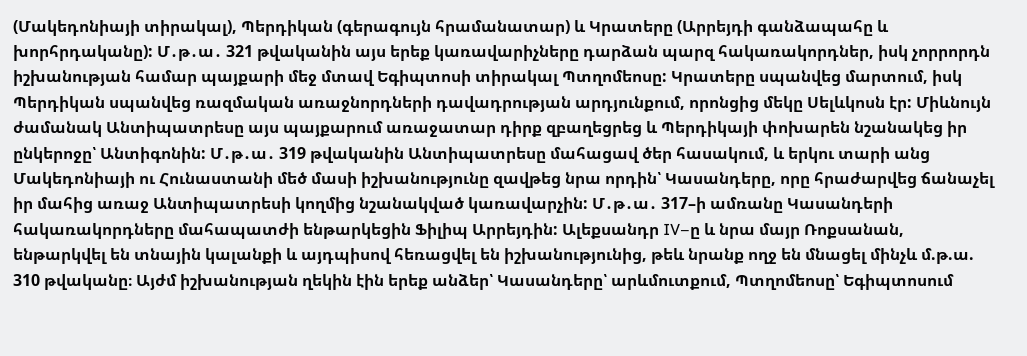(Մակեդոնիայի տիրակալ), Պերդիկան (գերագույն հրամանատար) և Կրատերը (Արրեյդի գանձապահը և խորհրդականը): Մ․թ․ա․ 321 թվականին այս երեք կառավարիչները դարձան պարզ հակառակորդներ, իսկ չորրորդն իշխանության համար պայքարի մեջ մտավ Եգիպտոսի տիրակալ Պտղոմեոսը: Կրատերը սպանվեց մարտում, իսկ Պերդիկան սպանվեց ռազմական առաջնորդների դավադրության արդյունքում, որոնցից մեկը Սելևկոսն էր: Միևնույն ժամանակ Անտիպատրեսը այս պայքարում առաջատար դիրք զբաղեցրեց և Պերդիկայի փոխարեն նշանակեց իր ընկերոջը՝ Անտիգոնին: Մ․թ․ա․ 319 թվականին Անտիպատրեսը մահացավ ծեր հասակում, և երկու տարի անց Մակեդոնիայի ու Հունաստանի մեծ մասի իշխանությունը զավթեց նրա որդին՝ Կասանդերը, որը հրաժարվեց ճանաչել իր մահից առաջ Անտիպատրեսի կողմից նշանակված կառավարչին: Մ․թ․ա․ 317–ի ամռանը Կասանդերի հակառակորդները մահապատժի ենթարկեցին Ֆիլիպ Արրեյդին: Ալեքսանդր IV–ը և նրա մայր Ռոքսանան, ենթարկվել են տնային կալանքի և այդպիսով հեռացվել են իշխանությունից, թեև նրանք ողջ են մնացել մինչև մ.թ.ա. 310 թվականը։ Այժմ իշխանության ղեկին էին երեք անձեր՝ Կասանդերը՝ արևմուտքում, Պտղոմեոսը՝ Եգիպտոսում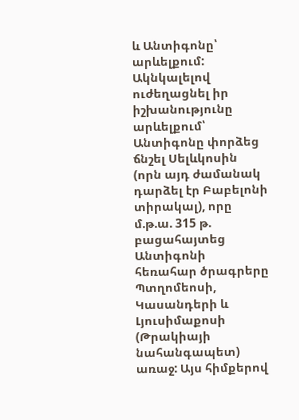և Անտիգոնը՝ արևելքում: Ակնկալելով ուժեղացնել իր իշխանությունը արևելքում՝ Անտիգոնը փորձեց ճնշել Սելևկոսին (որն այդ ժամանակ դարձել էր Բաբելոնի տիրակալ), որը մ.թ.ա. 315 թ. բացահայտեց Անտիգոնի հեռահար ծրագրերը Պտղոմեոսի, Կասանդերի և Լյուսիմաքոսի (Թրակիայի նահանգապետ) առաջ: Այս հիմքերով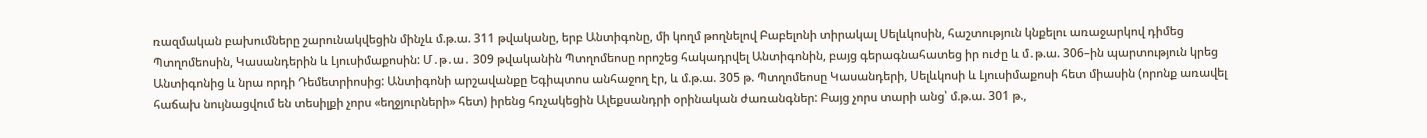ռազմական բախումները շարունակվեցին մինչև մ.թ.ա. 311 թվականը, երբ Անտիգոնը, մի կողմ թողնելով Բաբելոնի տիրակալ Սելևկոսին, հաշտություն կնքելու առաջարկով դիմեց Պտղոմեոսին, Կասանդերին և Լյուսիմաքոսին: Մ․թ․ա․ 309 թվականին Պտղոմեոսը որոշեց հակադրվել Անտիգոնին, բայց գերագնահատեց իր ուժը և մ․թ.ա. 306–ին պարտություն կրեց Անտիգոնից և նրա որդի Դեմետրիոսից: Անտիգոնի արշավանքը Եգիպտոս անհաջող էր, և մ.թ.ա. 305 թ. Պտղոմեոսը Կասանդերի, Սելևկոսի և Լյուսիմաքոսի հետ միասին (որոնք առավել հաճախ նույնացվում են տեսիլքի չորս «եղջյուրների» հետ) իրենց հռչակեցին Ալեքսանդրի օրինական ժառանգներ: Բայց չորս տարի անց՝ մ.թ.ա. 301 թ.,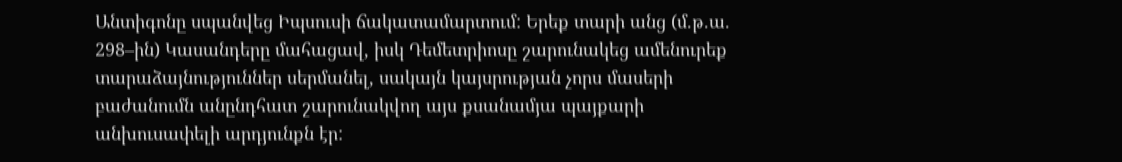Անտիգոնը սպանվեց Իպսուսի ճակատամարտում: Երեք տարի անց (մ.թ.ա. 298–ին) Կասանդերը մահացավ, իսկ Դեմետրիոսը շարունակեց ամենուրեք տարաձայնություններ սերմանել, սակայն կայսրության չորս մասերի բաժանումն անընդհատ շարունակվող այս քսանամյա պայքարի անխուսափելի արդյունքն էր: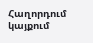Հաղորդում կայքում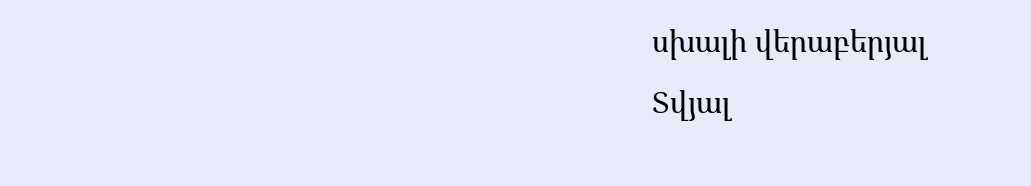սխալի վերաբերյալ
Տվյալ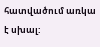հատվածում առկա է սխալ: